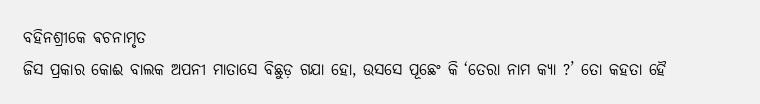ବହିନଶ୍ରୀକେ ଵଚନାମୃତ
ଜିସ ପ୍ରକାର କୋଈ ବାଲକ ଅପନୀ ମାତାସେ ବିଛୁଡ଼ ଗଯା ହୋ, ଉସସେ ପୂଛେଂ କି ‘ତେରା ନାମ କ୍ଯା ?’ ତୋ କହତା ହୈ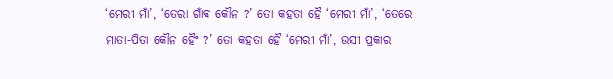‘ମେରୀ ମାଁ’, ‘ତେରା ଗାଁଵ କୌନ ?’ ତୋ କହତା ହୈ ‘ମେରୀ ମାଁ’, ‘ତେରେ ମାତା-ପିତା କୌନ ହୈଂ ?’ ତୋ କହତା ହୈ ‘ମେରୀ ମାଁ’, ଉସୀ ପ୍ରକାର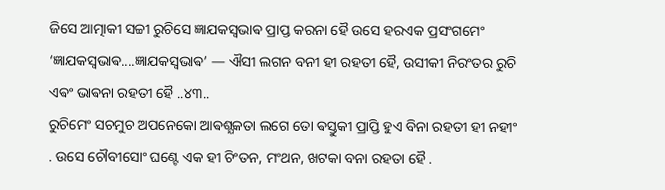ଜିସେ ଆତ୍ମାକୀ ସଚ୍ଚୀ ରୁଚିସେ ଜ୍ଞାଯକସ୍ଵଭାଵ ପ୍ରାପ୍ତ କରନା ହୈ ଉସେ ହରଏକ ପ୍ରସଂଗମେଂ ‘ଜ୍ଞାଯକସ୍ଵଭାଵ....ଜ୍ଞାଯକସ୍ଵଭାଵ’ — ଐସୀ ଲଗନ ବନୀ ହୀ ରହତୀ ହୈ, ଉସୀକୀ ନିରଂତର ରୁଚି ଏଵଂ ଭାଵନା ରହତୀ ହୈ ..୪୩..
ରୁଚିମେଂ ସଚମୁଚ ଅପନେକୋ ଆଵଶ୍ଯକତା ଲଗେ ତୋ ଵସ୍ତୁକୀ ପ୍ରାପ୍ତି ହୁଏ ବିନା ରହତୀ ହୀ ନହୀଂ . ଉସେ ଚୌବୀସୋଂ ଘଣ୍ଟେ ଏକ ହୀ ଚିଂତନ, ମଂଥନ, ଖଟକା ବନା ରହତା ହୈ .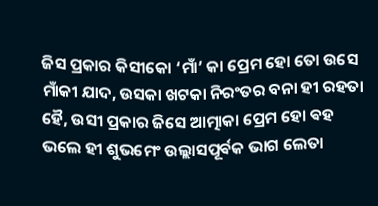ଜିସ ପ୍ରକାର କିସୀକୋ ‘ମାଁ’ କା ପ୍ରେମ ହୋ ତୋ ଉସେ ମାଁକୀ ଯାଦ, ଉସକା ଖଟକା ନିରଂତର ବନା ହୀ ରହତା ହୈ, ଉସୀ ପ୍ରକାର ଜିସେ ଆତ୍ମାକା ପ୍ରେମ ହୋ ଵହ ଭଲେ ହୀ ଶୁଭମେଂ ଉଲ୍ଲାସପୂର୍ଵକ ଭାଗ ଲେତା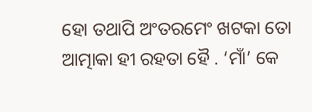ହୋ ତଥାପି ଅଂତରମେଂ ଖଟକା ତୋ ଆତ୍ମାକା ହୀ ରହତା ହୈ . ‘ମାଁ’ କେ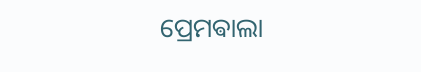ପ୍ରେମଵାଲା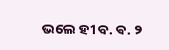ଭଲେ ହୀ ବ. ଵ. ୨